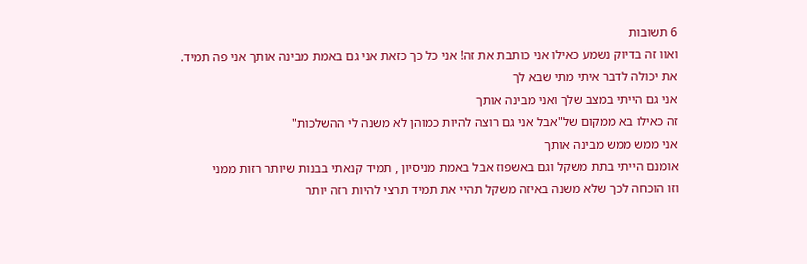6 תשובות
ואוו זה בדיוק נשמע כאילו אני כותבת את זה! אני כל כך כזאת אני גם באמת מבינה אותך אני פה תמיד. את יכולה לדבר איתי מתי שבא לך
אני גם הייתי במצב שלך ואני מבינה אותך
זה כאילו בא ממקום של"אבל אני גם רוצה להיות כמוהן לא משנה לי ההשלכות"
אני ממש ממש מבינה אותך
אומנם הייתי בתת משקל וגם באשפוז אבל באמת מניסיון , תמיד קנאתי בבנות שיותר רזות ממני
וזו הוכחה לכך שלא משנה באיזה משקל תהיי את תמיד תרצי להיות רזה יותר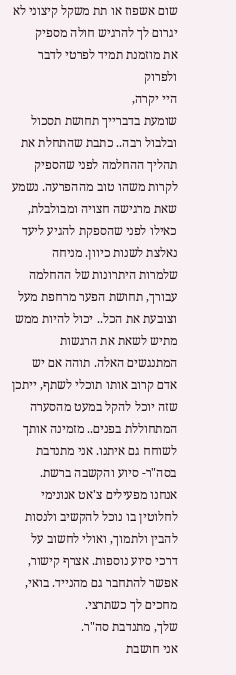שום אשפוז או תת משקל קיצוני לא יגרום לך להרגיש חולה מספיק
את מוזמנת תמיד לפרטי לדבר ולפרוק
היי יקרה,
שומעת בדברייך תחושת תסכול ובלבול רבה.. כתבת שהתחלת את תהליך ההחלמה לפני שהספיק לקרות משהו טוב מההפרעה. נשמע שאת מרגישה חצויה ומבולבלת, כאילו לפני שהספקת להגיע ליעד נאלצת לשנות כיוון. מניחה שלמרות היתרונות של ההחלמה עבורך, תחושת הפער מרחפת מעל וצובעת את הכל.. יכול להיות ממש מתיש לשאת את הרגשות המתנגשים האלה. תוהה אם יש אדם קרוב אותו תוכלי לשתף, ייתכן שזה יוכל להקל במעט מהסערה המתחוללת בפנים.. מזמינה אותך לשוחח גם איתנו. אני מתנדבת בסה"ר- סיוע והקשבה ברשת. אנחנו מפעילים צ'אט אנונימי לחלוטין בו נוכל להקשיב ולנסות להבין ולתמוך, ואולי לחשוב על דרכי סיוע נוספות. אצרף קישור, אפשר להתחבר גם מהנייד. בואי, מחכים לך כשתרצי.
שלך, מתנדבת סה"ר.
אני חושבת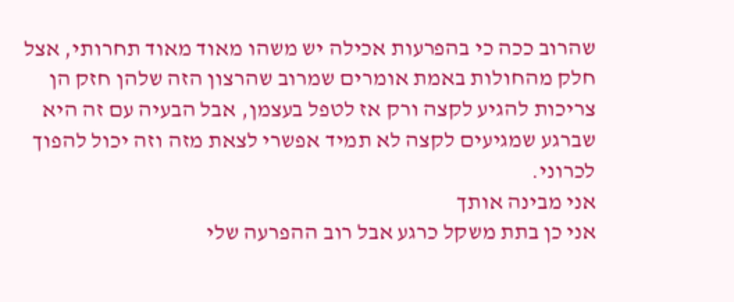שהרוב ככה כי בהפרעות אכילה יש משהו מאוד מאוד תחרותי, אצל חלק מהחולות באמת אומרים שמרוב שהרצון הזה שלהן חזק הן צריכות להגיע לקצה ורק אז לטפל בעצמן, אבל הבעיה עם זה היא שברגע שמגיעים לקצה לא תמיד אפשרי לצאת מזה וזה יכול להפוך לכרוני.
אני מבינה אותך
אני כן בתת משקל כרגע אבל רוב ההפרעה שלי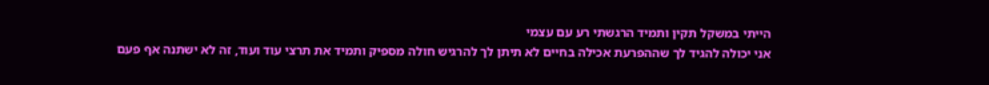הייתי במשקל תקין ותמיד הרגשתי רע עם עצמי
אני יכולה להגיד לך שההפרעת אכילה בחיים לא תיתן לך להרגיש חולה מספיק ותמיד את תרצי עוד ועוד, זה לא ישתנה אף פעם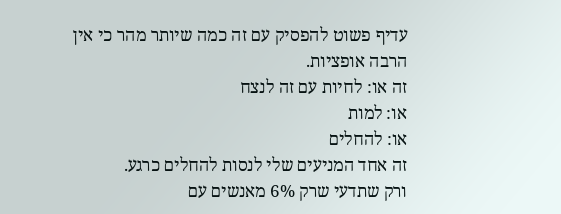עדיף פשוט להפסיק עם זה כמה שיותר מהר כי אין הרבה אופציות.
זה או: לחיות עם זה לנצח
או: למות
או: להחלים
זה אחד המניעים שלי לנסות להחלים כרגע.
ורק שתדעי שרק 6% מאנשים עם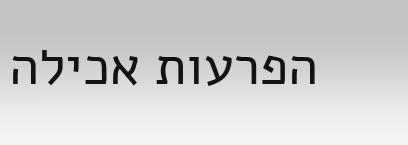הפרעות אכילה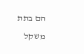הם בתת משקל